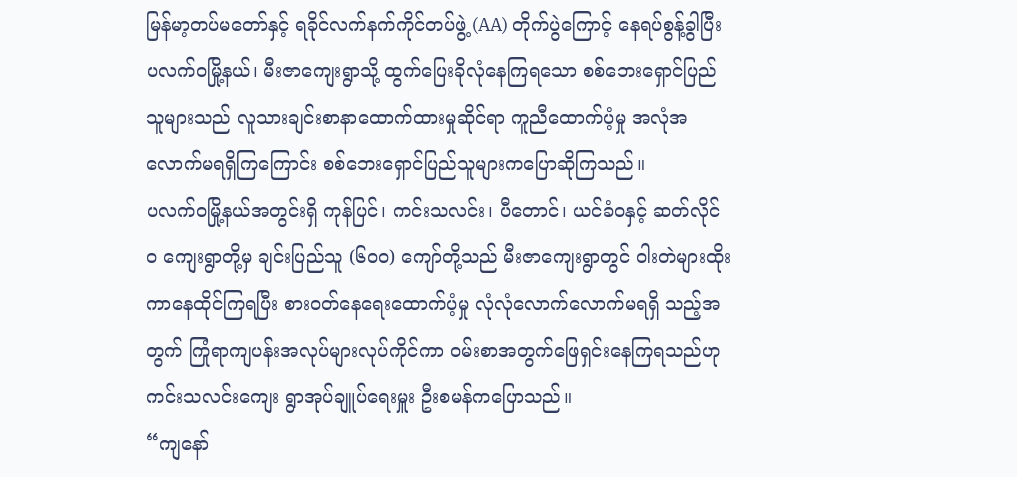မြန်မာ့တပ်မတော်နှင့် ရခိုင်လက်နက်ကိုင်တပ်ဖွဲ့ (AA) တိုက်ပွဲကြောင့် နေရပ်စွန့်ခွါပြီး ပလက်ဝမြို့နယ်၊ မီးဇာကျေးရွာသို့ ထွက်ပြေးခိုလုံနေကြရသော စစ်ဘေးရှောင်ပြည်သူများသည် လူသားချင်းစာနာထောက်ထားမှုဆိုင်ရာ ကူညီထောက်ပံ့မှု အလုံအလောက်မရရှိကြကြောင်း စစ်ဘေးရှောင်ပြည်သူများကပြောဆိုကြသည်။
ပလက်ဝမြို့နယ်အတွင်းရှိ ကုန်ပြင်၊ ကင်းသလင်း၊ ပီတောင်၊ ယင်ခံဝနှင့် ဆတ်လိုင်၀ ကျေးရွာတို့မှ ချင်းပြည်သူ (၆၀၀) ကျော်တို့သည် မီးဇာကျေးရွာတွင် ဝါးတဲများထိုးကာနေထိုင်ကြရပြီး စားဝတ်နေရေးထောက်ပံ့မှု လုံလုံလောက်လောက်မရရှိ သည့်အတွက် ကြုံရာကျပန်းအလုပ်များလုပ်ကိုင်ကာ ဝမ်းစာအတွက်ဖြေရှင်းနေကြရသည်ဟု ကင်းသလင်းကျေး ရွာအုပ်ချူပ်ရေးမှူး ဦးစမန်ကပြောသည်။
“ကျနော်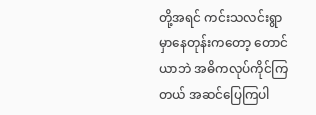တို့အရင် ကင်းသလင်းရွာမှာနေတုန်းကတော့ တောင်ယာဘဲ အဓိကလုပ်ကိုင်ကြတယ် အဆင်ပြေကြပါ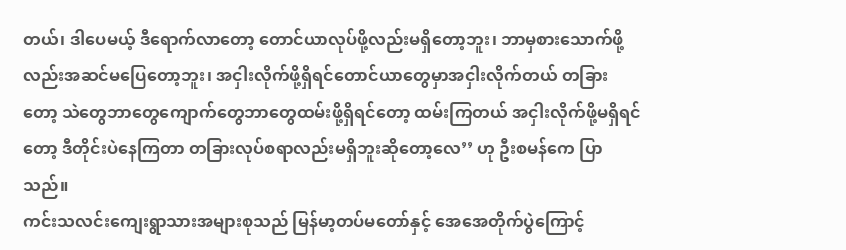တယ်၊ ဒါပေမယ့် ဒီရောက်လာတော့ တောင်ယာလုပ်ဖို့လည်းမရှိတော့ဘူး၊ ဘာမှစားသောက်ဖို့လည်းအဆင်မပြေတော့ဘူး၊ အငှါးလိုက်ဖို့ရှိရင်တောင်ယာတွေမှာအငှါးလိုက်တယ် တခြားတော့ သဲတွေဘာတွေကျောက်တွေဘာတွေထမ်းဖို့ရှိရင်တော့ ထမ်းကြတယ် အငှါးလိုက်ဖို့မရှိရင်တော့ ဒီတိုင်းပဲနေကြတာ တခြားလုပ်စရာလည်းမရှိဘူးဆိုတော့လေ’’ ဟု ဦးစမန်ကေ ပြာသည်။
ကင်းသလင်းကျေးရွာသားအများစုသည် မြန်မာ့တပ်မတော်နှင့် အေအေတိုက်ပွဲကြောင့်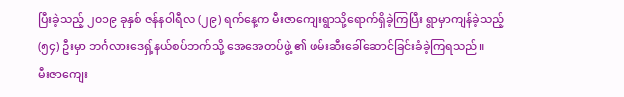ပြီးခဲ့သည့် ၂၀၁၉ ခုနှစ် ဇန်နဝါရီလ (၂၉) ရက်နေ့က မီးဇာကျေးရွာသို့ရောက်ရှိခဲ့ကြပြီး ရွာမှာကျန်ခဲ့သည့် (၅၄) ဦးမှာ ဘင်္ဂလားဒေရှ့်နယ်စပ်ဘက်သို့ အေအေတပ်ဖွဲ့ ၏ ဖမ်းဆီးခေါ်ဆောင်ခြင်းခံခဲ့ကြရသည်။
မီးဇာကျေး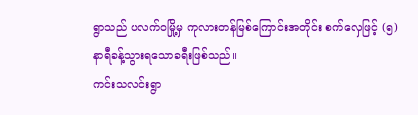ရွာသည် ပလက်ဝမြို့မှ ကုလားတန်မြစ်ကြောင်းအတိုင်း စက်လှေဖြင့် (၅) နာရီခန့်သွားရသောခရီးဖြစ်သည်။
ကင်းသလင်းရွာ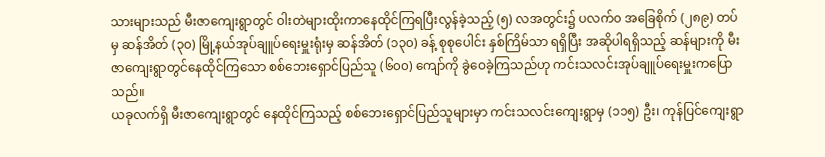သားများသည် မီးဇာကျေးရွာတွင် ဝါးတဲများထိုးကာနေထိုင်ကြရပြီးလွန်ခဲ့သည့် (၅) လအတွင်း၌ ပလက်၀ အခြေစိုက် (၂၈၉) တပ်မှ ဆန်အိတ် (၃၀) မြို့နယ်အုပ်ချူပ်ရေးမှူးရုံးမှ ဆန်အိတ် (၁၃၀) ခန့် စုစုပေါင်း နှစ်ကြိမ်သာ ရရှိပြီး အဆိုပါရရှိသည့် ဆန်များကို မီးဇာကျေးရွာတွင်နေထိုင်ကြသော စစ်ဘေးရှောင်ပြည်သူ (၆၀၀) ကျော်ကို ခွဲဝေခဲ့ကြသည်ဟု ကင်းသလင်းအုပ်ချူပ်ရေးမှူးကပြောသည်။
ယခုလက်ရှိ မီးဇာကျေးရွာတွင် နေထိုင်ကြသည့် စစ်ဘေးရှောင်ပြည်သူများမှာ ကင်းသလင်းကျေးရွာမှ (၁၁၅) ဦး၊ ကုန်ပြင်ကျေးရွာ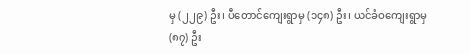မှ (၂၂၉) ဦး၊ ပီတောင်ကျေးရွာမှ (၁၄၈) ဦး၊ ယင်ခံဝကျေးရွာမှ (၈၇) ဦး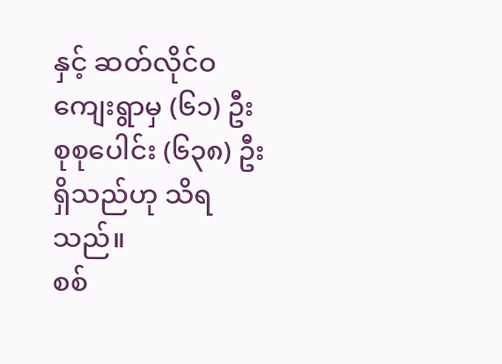နှင့် ဆတ်လိုင်ဝကျေးရွာမှ (၆၁) ဦး စုစုပေါင်း (၆၃၈) ဦးရှိသည်ဟု သိရသည်။
စစ်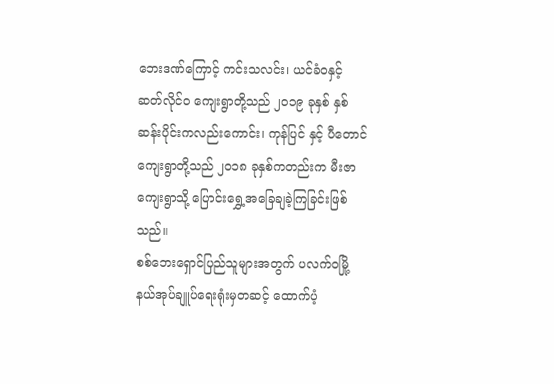ဘေးဒဏ်ကြောင့် ကင်းသလင်း၊ ယင်ခံဝနှင့် ဆတ်လိုင်၀ ကျေးရွာတို့သည် ၂၀၁၉ ခုနှစ် နှစ်ဆန်းပိုင်းကလည်းကောင်း၊ ကုန်ပြင် နှင့် ပီတောင် ကျေးရွာတို့သည် ၂၀၁၈ ခုနှစ်ကတည်းက မီးဇာကျေးရွာသို့ ပြောင်းရွှေ့အခြေချခဲ့ကြခြင်းဖြစ်သည်။
စစ်ဘေးရှောင်ပြည်သူများအတွက် ပလက်ဝမြို့နယ်အုပ်ချူပ်ရေးရုံးမှတဆင့် ထောက်ပံ့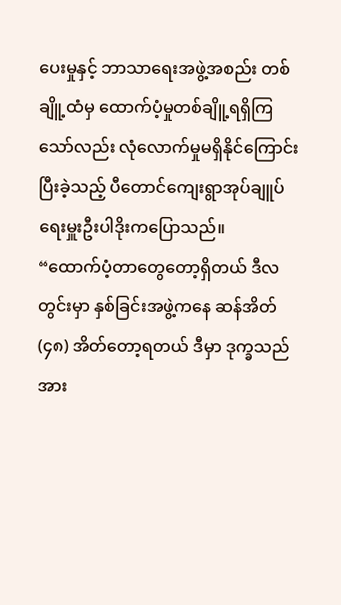ပေးမှုနှင့် ဘာသာရေးအဖွဲ့အစည်း တစ်ချိူ့ထံမှ ထောက်ပံ့မှုတစ်ချိူ့ရရှိကြသော်လည်း လုံလောက်မှုမရှိနိုင်ကြောင်း ပြီးခဲ့သည့် ပီတောင်ကျေးရွာအုပ်ချူပ် ရေးမှူးဦးပါဒိုးကပြောသည်။
“ထောက်ပံ့တာတွေတော့ရှိတယ် ဒီလတွင်းမှာ နှစ်ခြင်းအဖွဲ့ကနေ ဆန်အိတ် (၄၈) အိတ်တော့ရတယ် ဒီမှာ ဒုက္ခသည်အား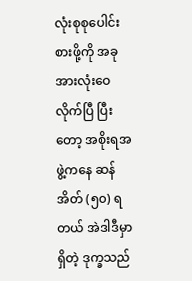လုံးစုစုပေါင်းစားဖို့ကို အခုအားလုံးဝေလိုက်ပြီ ပြီးတော့ အစိုးရအဖွဲ့ကနေ ဆန်အိတ် (၅၀) ရတယ် အဲဒါဒီမှာရှိတဲ့ ဒုက္ခသည်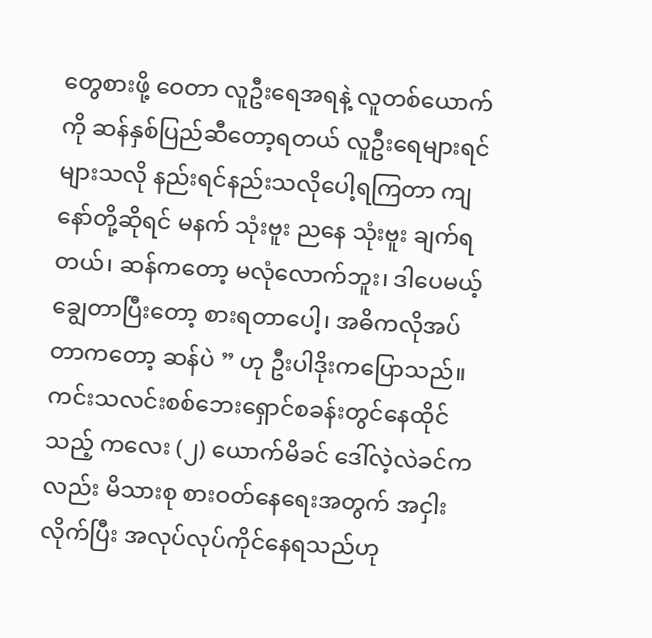တွေစားဖို့ ဝေတာ လူဦးရေအရနဲ့ လူတစ်ယောက်ကို ဆန်နှစ်ပြည်ဆီတော့ရတယ် လူဦးရေများရင်များသလို နည်းရင်နည်းသလိုပေါ့ရကြတာ ကျနော်တို့ဆိုရင် မနက် သုံးဗူး ညနေ သုံးဗူး ချက်ရတယ်၊ ဆန်ကတော့ မလုံလောက်ဘူး၊ ဒါပေမယ့် ချွေတာပြီးတော့ စားရတာပေါ့၊ အဓိကလိုအပ်တာကတော့ ဆန်ပဲ ” ဟု ဦးပါဒိုးကပြောသည်။
ကင်းသလင်းစစ်ဘေးရှောင်စခန်းတွင်နေထိုင်သည့် ကလေး (၂) ယောက်မိခင် ဒေါ်လဲ့လဲခင်ကလည်း မိသားစု စားဝတ်နေရေးအတွက် အငှါးလိုက်ပြီး အလုပ်လုပ်ကိုင်နေရသည်ဟု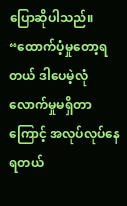ပြောဆိုပါသည်။
“ထောက်ပံ့မှုတော့ရတယ် ဒါပေမဲ့လုံလောက်မှုမရှိတာကြောင့် အလုပ်လုပ်နေရတယ်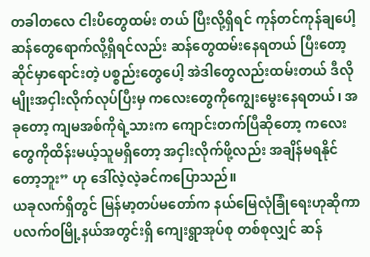တခါတလေ ငါးပိတွေထမ်း တယ် ပြီးလို့ရှိရင် ကုန်တင်ကုန်ချပေါ့ ဆန်တွေရောက်လို့ရှိရင်လည်း ဆန်တွေထမ်းနေရတယ် ပြီးတော့ ဆိုင်မှာရောင်းတဲ့ ပစ္စည်းတွေပေါ့ အဲဒါတွေလည်းထမ်းတယ် ဒီလိုမျိုးအငှါးလိုက်လုပ်ပြီးမှ ကလေးတွေကိုကျွေးမွေးနေရတယ်၊ အခုတော့ ကျမအစ်ကိုရဲ့သားက ကျောင်းတက်ပြီဆိုတော့ ကလေးတွေကိုထိန်းမယ့်သူမရှိတော့ အငှါးလိုက်ဖို့လည်း အချိန်မရနိုင် တော့ဘူး” ဟု ဒေါ်လဲ့လဲ့ခင်ကပြောသည်။
ယခုလက်ရှိတွင် မြန်မာ့တပ်မတော်က နယ်မြေလုံခြုံရေးဟုဆိုကာ ပလက်ဝမြို့နယ်အတွင်းရှိ ကျေးရွာအုပ်စု တစ်စုလျှင် ဆန်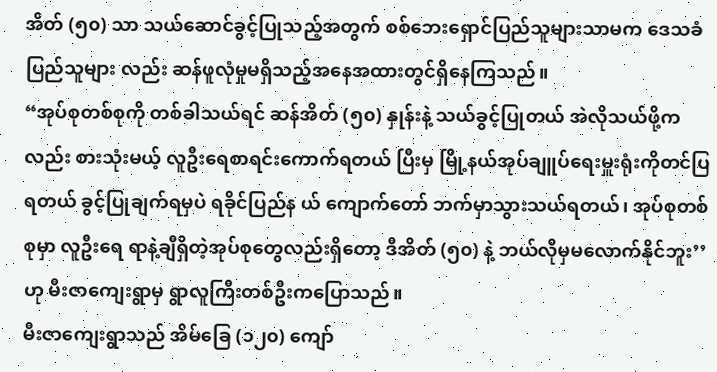အိတ် (၅၀) သာ သယ်ဆောင်ခွင့်ပြုသည့်အတွက် စစ်ဘေးရှောင်ပြည်သူများသာမက ဒေသခံပြည်သူများ လည်း ဆန်ဖူလုံမှုမရှိသည့်အနေအထားတွင်ရှိနေကြသည်။
“အုပ်စုတစ်စုကို တစ်ခါသယ်ရင် ဆန်အိတ် (၅၀) နှုန်းနဲ့ သယ်ခွင့်ပြုတယ် အဲလိုသယ်ဖို့ကလည်း စားသုံးမယ့် လူဦးရေစာရင်းကောက်ရတယ် ပြီးမှ မြို့နယ်အုပ်ချူပ်ရေးမှူးရုံးကိုတင်ပြရတယ် ခွင့်ပြုချက်ရမှပဲ ရခိုင်ပြည်န ယ် ကျောက်တော် ဘက်မှာသွားသယ်ရတယ်၊ အုပ်စုတစ်စုမှာ လူဦးရေ ရာနဲ့ချီရှိတဲ့အုပ်စုတွေလည်းရှိတော့ ဒီအိတ် (၅၀) နဲ့ ဘယ်လိုမှမလောက်နိုင်ဘူး’’ ဟု မီးဇာကျေးရွာမှ ရွာလူကြီးတစ်ဦးကပြောသည်။
မီးဇာကျေးရွာသည် အိမ်ခြေ (၁၂၀) ကျော်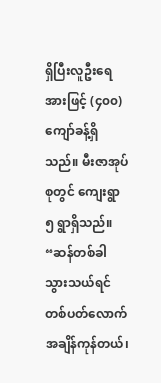ရှိပြီးလူဦးရေအားဖြင့် (၄၀၀) ကျော်ခန့်ရှိသည်။ မီးဇာအုပ်စုတွင် ကျေးရွာ ၅ ရွာရှိသည်။
“ဆန်တစ်ခါသွားသယ်ရင် တစ်ပတ်လောက်အချိန်ကုန်တယ်၊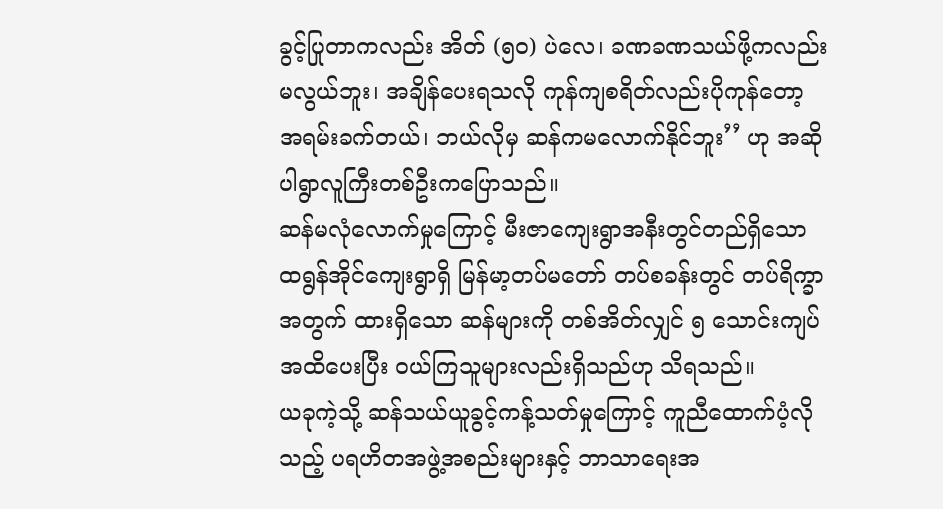ခွင့်ပြုတာကလည်း အိတ် (၅၀) ပဲလေ၊ ခဏခဏသယ်ဖို့ကလည်း မလွယ်ဘူး၊ အချိန်ပေးရသလို ကုန်ကျစရိတ်လည်းပိုကုန်တော့ အရမ်းခက်တယ်၊ ဘယ်လိုမှ ဆန်ကမလောက်နိုင်ဘူး’’ ဟု အဆိုပါရွာလူကြီးတစ်ဦးကပြောသည်။
ဆန်မလုံလောက်မှုကြောင့် မီးဇာကျေးရွာအနီးတွင်တည်ရှိသော ထရွန်အိုင်ကျေးရွာရှိ မြန်မာ့တပ်မတော် တပ်စခန်းတွင် တပ်ရိက္ခာအတွက် ထားရှိသော ဆန်များကို တစ်အိတ်လျှင် ၅ သောင်းကျပ်အထိပေးပြီး ဝယ်ကြသူများလည်းရှိသည်ဟု သိရသည်။
ယခုကဲ့သို့ ဆန်သယ်ယူခွင့်ကန့်သတ်မှုကြောင့် ကူညီထောက်ပံ့လိုသည့် ပရဟိတအဖွဲ့အစည်းများနှင့် ဘာသာရေးအ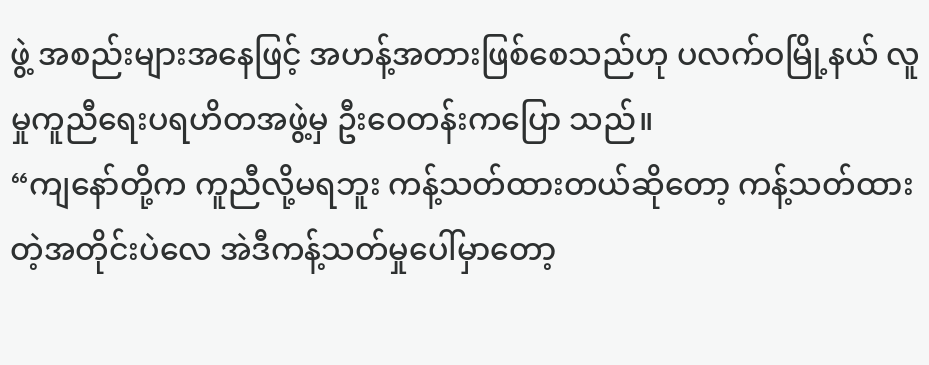ဖွဲ့ အစည်းများအနေဖြင့် အဟန့်အတားဖြစ်စေသည်ဟု ပလက်ဝမြို့နယ် လူမှုကူညီရေးပရဟိတအဖွဲ့မှ ဦးဝေတန်းကပြော သည်။
“ကျနော်တို့က ကူညီလို့မရဘူး ကန့်သတ်ထားတယ်ဆိုတော့ ကန့်သတ်ထားတဲ့အတိုင်းပဲလေ အဲဒီကန့်သတ်မှုပေါ်မှာတော့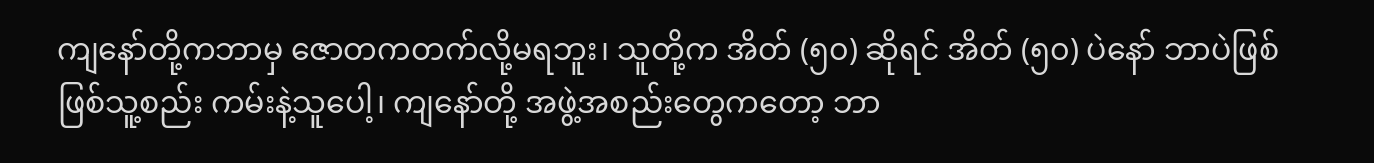ကျနော်တို့ကဘာမှ ဇောတကတက်လို့မရဘူး၊ သူတို့က အိတ် (၅၀) ဆိုရင် အိတ် (၅၀) ပဲနော် ဘာပဲဖြစ်ဖြစ်သူ့စည်း ကမ်းနဲ့သူပေါ့၊ ကျနော်တို့ အဖွဲ့အစည်းတွေကတော့ ဘာ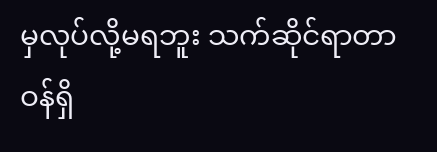မှလုပ်လို့မရဘူး သက်ဆိုင်ရာတာဝန်ရှိ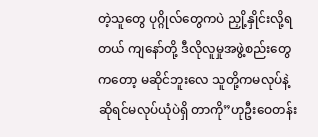တဲ့သူတွေ ပုဂ္ဂိုလ်တွေကပဲ ညှို့နှိုင်းလို့ရတယ် ကျနော်တို့ ဒီလိုလူမှုအဖွဲ့စည်းတွေကတော့ မဆိုင်ဘူးလေ သူတို့ကမလုပ်နဲ့ဆိုရင်မလုပ်ယုံပဲရှိ တာကို”ဟုဦးဝေတန်း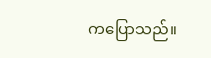ကပြောသည်။